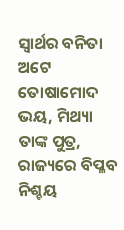ସ୍ବାର୍ଥର ବନିତା ଅଟେ ତୋଷାମୋଦ
ଭୟ, ମିଥ୍ୟା ତାଙ୍କ ପୁତ୍ର,
ରାଜ୍ୟରେ ବିପ୍ଳବ ନିଶ୍ଚୟ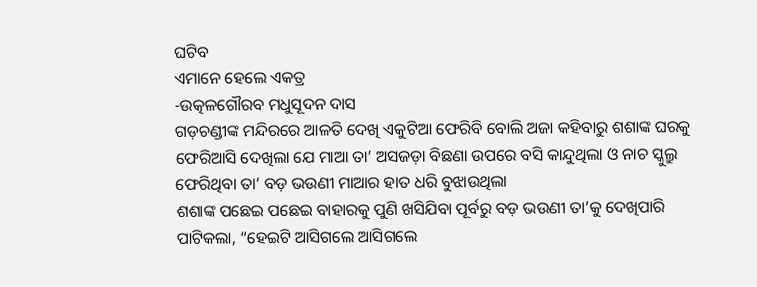ଘଟିବ
ଏମାନେ ହେଲେ ଏକତ୍ର
-ଉତ୍କଳଗୌରବ ମଧୁସୂଦନ ଦାସ
ଗଡ଼ଚଣ୍ଡୀଙ୍କ ମନ୍ଦିରରେ ଆଳତି ଦେଖି ଏକୁଟିଆ ଫେରିବି ବୋଲି ଅଜା କହିବାରୁ ଶଶାଙ୍କ ଘରକୁ ଫେରିଆସି ଦେଖିଲା ଯେ ମାଆ ତା’ ଅସଜଡ଼ା ବିଛଣା ଉପରେ ବସି କାନ୍ଦୁଥିଲା ଓ ନାଚ ସ୍କୁଲ୍ରୁ ଫେରିଥିବା ତା’ ବଡ଼ ଭଉଣୀ ମାଆର ହାତ ଧରି ବୁଝାଉଥିଲା
ଶଶାଙ୍କ ପଛେଇ ପଛେଇ ବାହାରକୁ ପୁଣି ଖସିଯିବା ପୂର୍ବରୁ ବଡ଼ ଭଉଣୀ ତା’କୁ ଦେଖିପାରି ପାଟିକଲା, “ହେଇଟି ଆସିଗଲେ ଆସିଗଲେ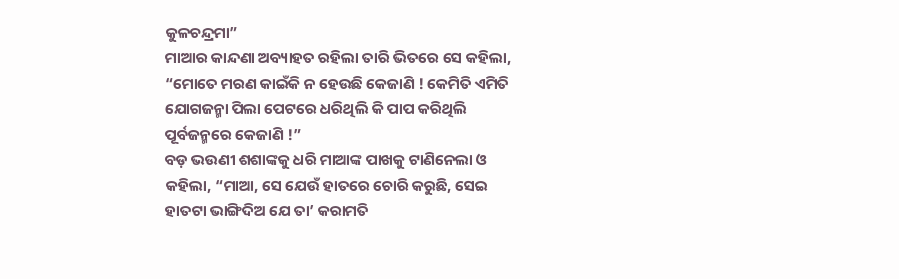କୁଳଚନ୍ଦ୍ରମା”
ମାଆର କାନ୍ଦଣା ଅବ୍ୟାହତ ରହିଲା ତାରି ଭିତରେ ସେ କହିଲା, “ମୋତେ ମରଣ କାଇଁକି ନ ହେଉଛି କେଜାଣି ! କେମିତି ଏମିତି ଯୋଗଜନ୍ମା ପିଲା ପେଟରେ ଧରିଥିଲି କି ପାପ କରିଥିଲି ପୂର୍ବଜନ୍ମରେ କେଜାଣି !”
ବଡ଼ ଭଉଣୀ ଶଶାଙ୍କକୁ ଧରି ମାଆଙ୍କ ପାଖକୁ ଟାଣିନେଲା ଓ କହିଲା, “ମାଆ, ସେ ଯେଉଁ ହାତରେ ଚୋରି କରୁଛି, ସେଇ ହାତଟା ଭାଙ୍ଗିଦିଅ ଯେ ତା’ କରାମତି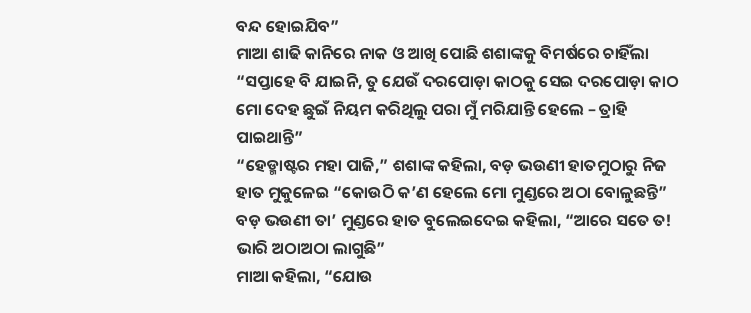ବନ୍ଦ ହୋଇଯିବ”
ମାଆ ଶାଢି କାନିରେ ନାକ ଓ ଆଖି ପୋଛି ଶଶାଙ୍କକୁ ବିମର୍ଷରେ ଚାହିଁଲା “ସପ୍ତାହେ ବି ଯାଇନି, ତୁ ଯେଉଁ ଦରପୋଡ଼ା କାଠକୁ ସେଇ ଦରପୋଡ଼ା କାଠ ମୋ ଦେହ ଛୁଇଁ ନିୟମ କରିଥିଲୁ ପରା ମୁଁ ମରିଯାନ୍ତି ହେଲେ – ତ୍ରାହି ପାଇଥାନ୍ତି”
“ହେଡ୍ମାଷ୍ଟର ମହା ପାଜି,” ଶଶାଙ୍କ କହିଲା, ବଡ଼ ଭଉଣୀ ହାତମୁଠାରୁ ନିଜ ହାତ ମୁକୁଳେଇ “କୋଉଠି କ’ଣ ହେଲେ ମୋ ମୁଣ୍ଡରେ ଅଠା ବୋଳୁଛନ୍ତି”
ବଡ଼ ଭଉଣୀ ତା’ ମୁଣ୍ଡରେ ହାତ ବୁଲେଇଦେଇ କହିଲା, “ଆରେ ସତେ ତ! ଭାରି ଅଠାଅଠା ଲାଗୁଛି”
ମାଆ କହିଲା, “ଯୋଉ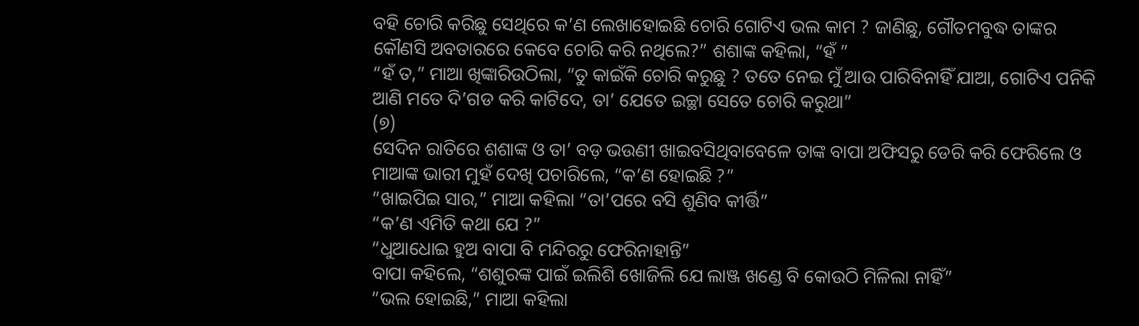ବହି ଚୋରି କରିଛୁ ସେଥିରେ କ’ଣ ଲେଖାହୋଇଛି ଚୋରି ଗୋଟିଏ ଭଲ କାମ ? ଜାଣିଛୁ, ଗୌତମବୁଦ୍ଧ ତାଙ୍କର କୌଣସି ଅବତାରରେ କେବେ ଚୋରି କରି ନଥିଲେ?” ଶଶାଙ୍କ କହିଲା, “ହଁ ”
“ହଁ ତ,” ମାଆ ଖିଙ୍କାରିଉଠିଲା, “ତୁ କାଇଁକି ଚୋରି କରୁଛୁ ? ତତେ ନେଇ ମୁଁ ଆଉ ପାରିବିନାହିଁ ଯାଆ, ଗୋଟିଏ ପନିକି ଆଣି ମତେ ଦି’ଗଡ କରି କାଟିଦେ, ତା’ ଯେତେ ଇଚ୍ଛା ସେତେ ଚୋରି କରୁଥା”
(୭)
ସେଦିନ ରାତିରେ ଶଶାଙ୍କ ଓ ତା’ ବଡ଼ ଭଉଣୀ ଖାଇବସିଥିବାବେଳେ ତାଙ୍କ ବାପା ଅଫିସରୁ ଡେରି କରି ଫେରିଲେ ଓ ମାଆଙ୍କ ଭାରୀ ମୁହଁ ଦେଖି ପଚାରିଲେ, “କ’ଣ ହୋଇଛି ?”
“ଖାଇପିଇ ସାର,” ମାଆ କହିଲା “ତା’ପରେ ବସି ଶୁଣିବ କୀର୍ତ୍ତି”
“କ’ଣ ଏମିତି କଥା ଯେ ?”
“ଧୁଆଧୋଇ ହୁଅ ବାପା ବି ମନ୍ଦିରରୁ ଫେରିନାହାନ୍ତି”
ବାପା କହିଲେ, “ଶଶୁରଙ୍କ ପାଇଁ ଇଲିଶି ଖୋଜିଲି ଯେ ଲାଞ୍ଜ ଖଣ୍ଡେ ବି କୋଉଠି ମିଳିଲା ନାହିଁ”
“ଭଲ ହୋଇଛି,” ମାଆ କହିଲା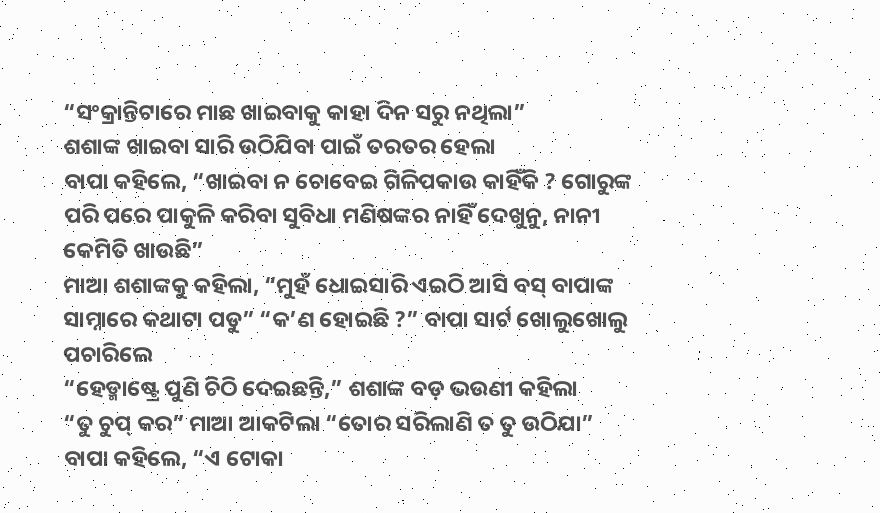“ସଂକ୍ରାନ୍ତିଟାରେ ମାଛ ଖାଇବାକୁ କାହା ଦିନ ସରୁ ନଥିଲା”
ଶଶାଙ୍କ ଖାଇବା ସାରି ଉଠିଯିବା ପାଇଁ ତରତର ହେଲା
ବାପା କହିଲେ, “ଖାଇବା ନ ଚୋବେଇ ଗିଳିପକାଉ କାହିଁକି ? ଗୋରୁଙ୍କ ପରି ପରେ ପାକୁଳି କରିବା ସୁବିଧା ମଣିଷଙ୍କର ନାହିଁ ଦେଖୁନୁ, ନାନୀ କେମିତି ଖାଉଛି”
ମାଆ ଶଶାଙ୍କକୁ କହିଲା, “ମୁହଁ ଧୋଇସାରି ଏଇଠି ଆସି ବସ୍ ବାପାଙ୍କ ସାମ୍ନାରେ କଥାଟା ପଡୁ” “କ’ଣ ହୋଇଛି ?” ବାପା ସାର୍ଟ ଖୋଲୁଖୋଲୁ ପଚାରିଲେ
“ହେଡ୍ମାଷ୍ଟ୍ରେ ପୁଣି ଚିଠି ଦେଇଛନ୍ତି,” ଶଶାଙ୍କ ବଡ଼ ଭଉଣୀ କହିଲା
“ତୁ ଚୁପ୍ କର” ମାଆ ଆକଟିଲା “ତୋର ସରିଲାଣି ତ ତୁ ଉଠିଯା”
ବାପା କହିଲେ, “ଏ ଟୋକା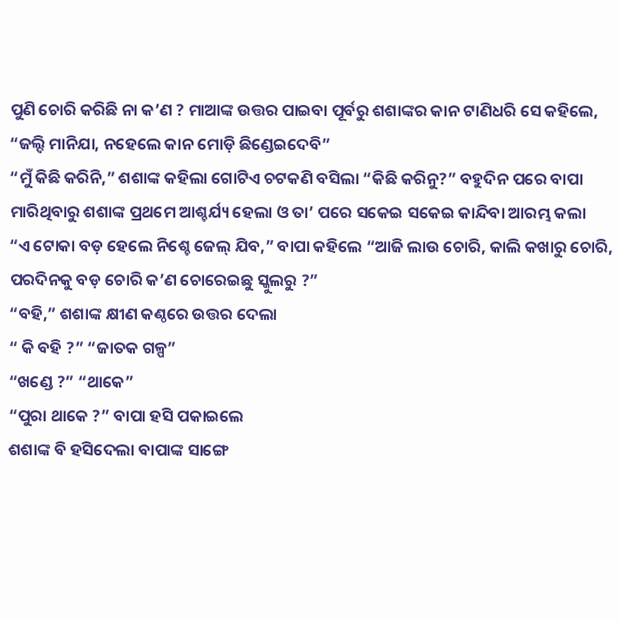ପୁଣି ଚୋରି କରିଛି ନା କ’ଣ ? ମାଆଙ୍କ ଉତ୍ତର ପାଇବା ପୂର୍ବରୁ ଶଶାଙ୍କର କାନ ଟାଣିଧରି ସେ କହିଲେ, “ଜଲ୍ଦି ମାନିଯା, ନହେଲେ କାନ ମୋଡ଼ି ଛିଣ୍ଡେଇଦେବି”
“ମୁଁ କିଛି କରିନି,” ଶଶାଙ୍କ କହିଲା ଗୋଟିଏ ଚଟକଣି ବସିଲା “କିଛି କରିନୁ?” ବହୁଦିନ ପରେ ବାପା ମାରିଥିବାରୁ ଶଶାଙ୍କ ପ୍ରଥମେ ଆଶ୍ଚର୍ଯ୍ୟ ହେଲା ଓ ତା’ ପରେ ସକେଇ ସକେଇ କାନ୍ଦିବା ଆରମ୍ଭ କଲା
“ଏ ଟୋକା ବଡ଼ ହେଲେ ନିଶ୍ଚେ ଜେଲ୍ ଯିବ,” ବାପା କହିଲେ “ଆଜି ଲାଉ ଚୋରି, କାଲି କଖାରୁ ଚୋରି, ପରଦିନକୁ ବଡ଼ ଚୋରି କ’ଣ ଚୋରେଇଛୁ ସ୍କୁଲରୁ ?”
“ବହି,” ଶଶାଙ୍କ କ୍ଷୀଣ କଣ୍ଠରେ ଉତ୍ତର ଦେଲା
“ କି ବହି ?” “ଜାତକ ଗଳ୍ପ”
“ଖଣ୍ଡେ ?” “ଥାକେ”
“ପୁରା ଥାକେ ?” ବାପା ହସି ପକାଇଲେ
ଶଶାଙ୍କ ବି ହସିଦେଲା ବାପାଙ୍କ ସାଙ୍ଗେ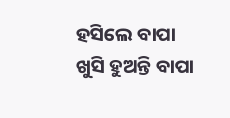ହସିଲେ ବାପା ଖୁସି ହୁଅନ୍ତି ବାପା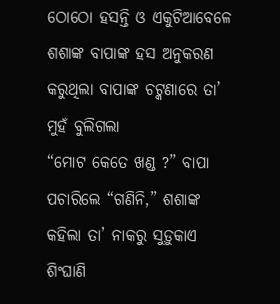ଠୋଠୋ ହସନ୍ତି ଓ ଏକୁଟିଆବେଳେ ଶଶାଙ୍କ ବାପାଙ୍କ ହସ ଅନୁକରଣ କରୁଥିଲା ବାପାଙ୍କ ଚଟ୍କଣାରେ ତା’ ମୁହଁ ବୁଲିଗଲା
“ମୋଟ କେତେ ଖଣ୍ଡ ?” ବାପା ପଚାରିଲେ “ଗଣିନି,” ଶଶାଙ୍କ କହିଲା ତା’ ନାକରୁ ସୁଡ଼ୁକାଏ ଶିଂଘାଣି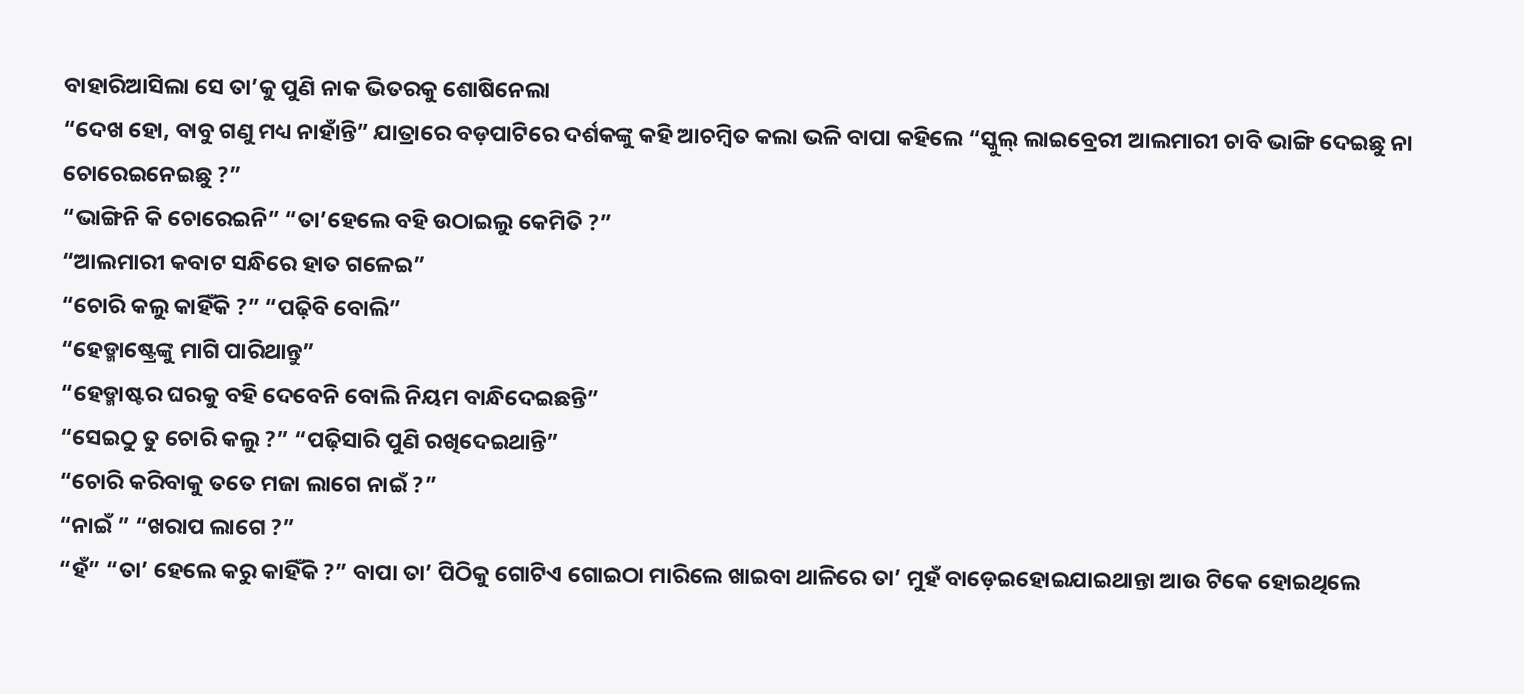ବାହାରିଆସିଲା ସେ ତା’କୁ ପୁଣି ନାକ ଭିତରକୁ ଶୋଷିନେଲା
“ଦେଖ ହୋ, ବାବୁ ଗଣୁ ମଧ୍ୟ ନାହାଁନ୍ତି” ଯାତ୍ରାରେ ବଡ଼ପାଟିରେ ଦର୍ଶକଙ୍କୁ କହି ଆଚମ୍ବିତ କଲା ଭଳି ବାପା କହିଲେ “ସ୍କୁଲ୍ ଲାଇବ୍ରେରୀ ଆଲମାରୀ ଚାବି ଭାଙ୍ଗି ଦେଇଛୁ ନା ଚୋରେଇନେଇଛୁ ?”
“ଭାଙ୍ଗିନି କି ଚୋରେଇନି” “ତା’ହେଲେ ବହି ଉଠାଇଲୁ କେମିତି ?”
“ଆଲମାରୀ କବାଟ ସନ୍ଧିରେ ହାତ ଗଳେଇ”
“ଚୋରି କଲୁ କାହିଁକି ?” “ପଢ଼ିବି ବୋଲି”
“ହେଡ୍ମାଷ୍ଟ୍ରେଙ୍କୁ ମାଗି ପାରିଥାନ୍ତୁ”
“ହେଡ୍ମାଷ୍ଟର ଘରକୁ ବହି ଦେବେନି ବୋଲି ନିୟମ ବାନ୍ଧିଦେଇଛନ୍ତି”
“ସେଇଠୁ ତୁ ଚୋରି କଲୁ ?” “ପଢ଼ିସାରି ପୁଣି ରଖିଦେଇଥାନ୍ତି”
“ଚୋରି କରିବାକୁ ତତେ ମଜା ଲାଗେ ନାଇଁ ?”
“ନାଇଁ ” “ଖରାପ ଲାଗେ ?”
“ହଁ” “ତା’ ହେଲେ କରୁ କାହିଁକି ?” ବାପା ତା’ ପିଠିକୁ ଗୋଟିଏ ଗୋଇଠା ମାରିଲେ ଖାଇବା ଥାଳିରେ ତା’ ମୁହଁ ବାଡ଼େଇହୋଇଯାଇଥାନ୍ତା ଆଉ ଟିକେ ହୋଇଥିଲେ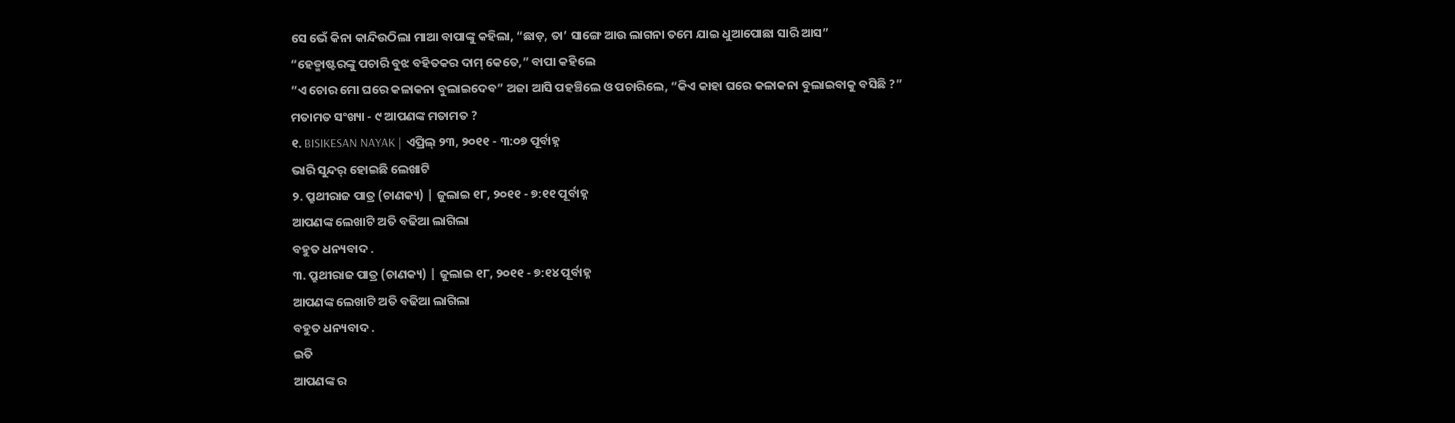ସେ ଭେଁ କିନା କାନ୍ଦିଉଠିଲା ମାଆ ବାପାଙ୍କୁ କହିଲା, “ଛାଡ଼, ତା’ ସାଙ୍ଗେ ଆଉ ଲାଗନା ତମେ ଯାଇ ଧୁଆପୋଛା ସାରି ଆସ”
“ହେଡ୍ମାଷ୍ଟରଙ୍କୁ ପଚାରି ବୁଝ ବହିତକର ଦାମ୍ କେତେ,” ବାପା କହିଲେ
“ଏ ଚୋର ମୋ ଘରେ କଳାକନା ବୁଲାଇଦେବ” ଅଜା ଆସି ପହଞ୍ଚିଲେ ଓ ପଚାରିଲେ, “କିଏ କାହା ଘରେ କଳାକନା ବୁଲାଇବାକୁ ବସିଛି ?”
ମତାମତ ସଂଖ୍ୟା - ୯ ଆପଣଙ୍କ ମତାମତ ?
୧. BISIKESAN NAYAK | ଏପ୍ରିଲ୍ ୨୩, ୨୦୧୧ - ୩:୦୭ ପୂର୍ବାହ୍ନ
ଭାରି ସୁନ୍ଦର୍ ହୋଇଛି ଲେଖାଟି
୨. ପ୍ରୁଥୀରାଜ ପାତ୍ର (ଚାଣକ୍ୟ) | ଜୁଲାଇ ୧୮, ୨୦୧୧ - ୭:୧୧ ପୂର୍ବାହ୍ନ
ଆପଣଙ୍କ ଲେଖାଟି ଅତି ବଢିଆ ଲାଗିଲା
ବହୁତ ଧନ୍ୟବାଦ .
୩. ପ୍ରୁଥୀରାଜ ପାତ୍ର (ଚାଣକ୍ୟ) | ଜୁଲାଇ ୧୮, ୨୦୧୧ - ୭:୧୪ ପୂର୍ବାହ୍ନ
ଆପଣଙ୍କ ଲେଖାଟି ଅତି ବଢିଆ ଲାଗିଲା
ବହୁତ ଧନ୍ୟବାଦ .
ଇତି
ଆପଣଙ୍କ ର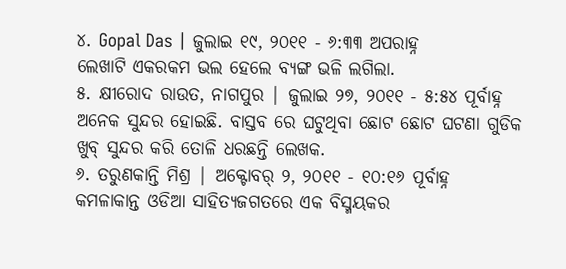୪. Gopal Das | ଜୁଲାଇ ୧୯, ୨୦୧୧ - ୬:୩୩ ଅପରାହ୍ନ
ଲେଖାଟି ଏକରକମ ଭଲ ହେଲେ ବ୍ୟଙ୍ଗ ଭଳି ଲଗିଲା.
୫. କ୍ଷୀରୋଦ ରାଉତ, ନାଗପୁର | ଜୁଲାଇ ୨୭, ୨୦୧୧ - ୫:୫୪ ପୂର୍ବାହ୍ନ
ଅନେକ ସୁନ୍ଦର ହୋଇଛି. ବାସ୍ତବ ରେ ଘଟୁଥିବା ଛୋଟ ଛୋଟ ଘଟଣା ଗୁଡିକ ଖୁବ୍ ସୁନ୍ଦର କରି ତୋଳି ଧରଛନ୍ତି ଲେଖକ.
୬. ତରୁଣକାନ୍ତି ମିଶ୍ର | ଅକ୍ଟୋବର୍ ୨, ୨୦୧୧ - ୧୦:୧୬ ପୂର୍ବାହ୍ନ
କମଳାକାନ୍ତ ଓଡିଆ ସାହିତ୍ୟଜଗତରେ ଏକ ବିସ୍ମୟକର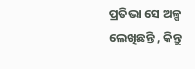ପ୍ରତିଭା ସେ ଅଳ୍ପ ଲେଖିଛନ୍ତି , କିନ୍ତୁ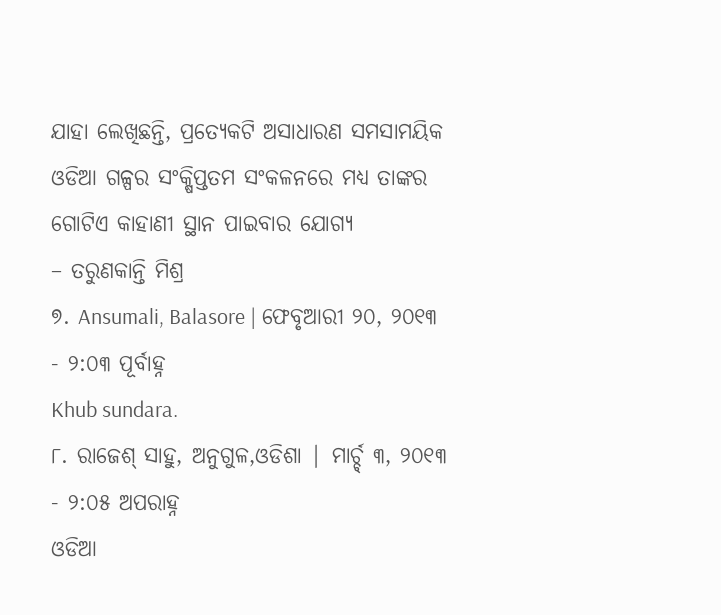ଯାହା ଲେଖିଛନ୍ତି, ପ୍ରତ୍ୟେକଟି ଅସାଧାରଣ ସମସାମୟିକ ଓଡିଆ ଗଳ୍ପର ସଂକ୍ଷିପ୍ତତମ ସଂକଳନରେ ମଧ୍ୟ ତାଙ୍କର ଗୋଟିଏ କାହାଣୀ ସ୍ଥାନ ପାଇବାର ଯୋଗ୍ୟ
– ତରୁଣକାନ୍ତି ମିଶ୍ର
୭. Ansumali, Balasore | ଫେବୃଆରୀ ୨୦, ୨୦୧୩ - ୨:୦୩ ପୂର୍ବାହ୍ନ
Khub sundara.
୮. ରାଜେଶ୍ ସାହୁ, ଅନୁଗୁଳ,ଓଡିଶା | ମାର୍ଚ୍ଚ୍ ୩, ୨୦୧୩ - ୨:୦୫ ଅପରାହ୍ନ
ଓଡିଆ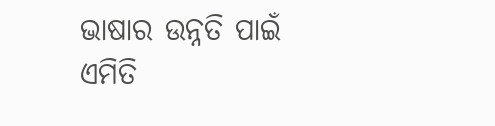ଭାଷାର ଉନ୍ନତି ପାଇଁ ଏମିତି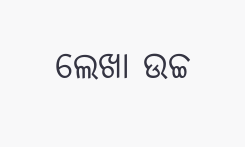ଲେଖା ଉଚ୍ଚ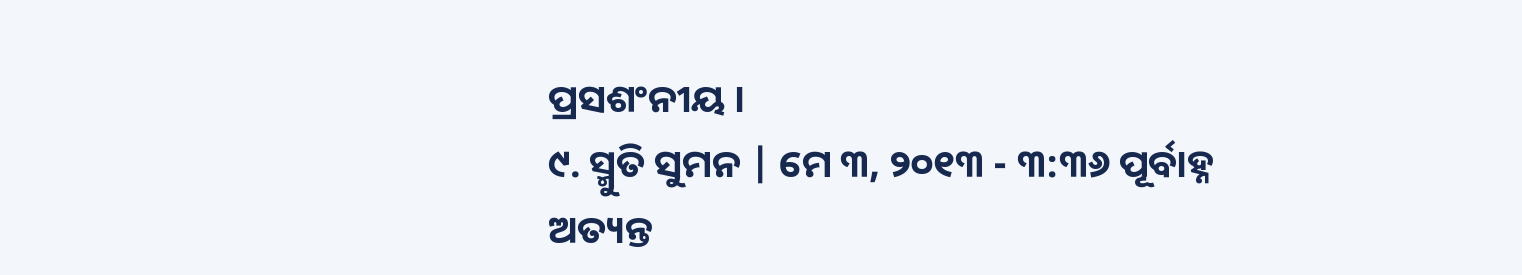ପ୍ରସଶଂନୀୟ ।
୯. ସ୍ମୁତି ସୁମନ | ମେ ୩, ୨୦୧୩ - ୩:୩୬ ପୂର୍ବାହ୍ନ
ଅତ୍ୟନ୍ତ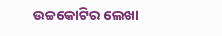ଉଚ୍ଚକୋଟିର ଲେଖା